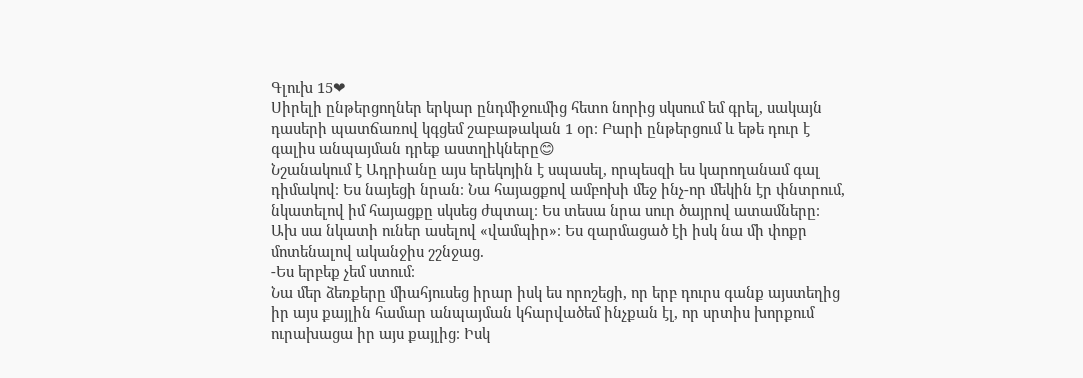Գլուխ 15❤
Սիրելի ընթերցողներ երկար ընդմիջումից հետո նորից սկսում եմ գրել, սակայն դասերի պատճառով կգցեմ շաբաթական 1 օր։ Բարի ընթերցում և եթե դուր է գալիս անպայման դրեք աստղիկները😊
Նշանակում է Ադրիանը այս երեկոյին է սպասել, որպեսզի ես կարողանամ գալ դիմակով։ Ես նայեցի նրան։ Նա հայացքով ամբոխի մեջ ինչ-որ մեկին էր փնտրում, նկատելով իմ հայացքը սկսեց ժպտալ։ Ես տեսա նրա սուր ծայրով ատամները։ Ախ սա նկատի ուներ ասելով «վամպիր»։ Ես զարմացած էի իսկ նա մի փոքր մոտենալով ականջիս շշնջաց.
-Ես երբեք չեմ ստում։
Նա մեր ձեռքերը միահյուսեց իրար իսկ ես որոշեցի, որ երբ դուրս գանք այստեղից իր այս քայլին համար անպայման կհարվածեմ ինչքան էլ, որ սրտիս խորքում ուրախացա իր այս քայլից։ Իսկ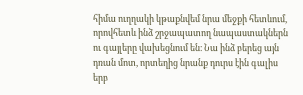հիմա ուղղակի կթաքնվեմ նրա մեջքի հետևում, որովհետև ինձ շրջապատող նապաստակներն ու գայլերը վախեցնում են։ Նա ինձ բերեց այն դռան մոտ, որտեղից նրանք դուրս էին գալիս երբ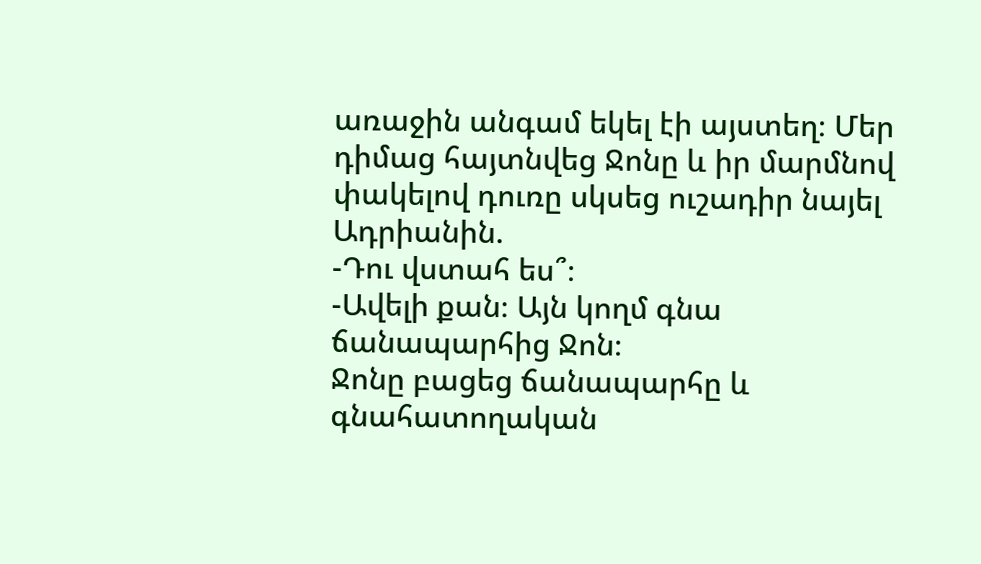առաջին անգամ եկել էի այստեղ։ Մեր դիմաց հայտնվեց Ջոնը և իր մարմնով փակելով դուռը սկսեց ուշադիր նայել Ադրիանին.
-Դու վստահ ես՞։
-Ավելի քան։ Այն կողմ գնա ճանապարհից Ջոն։
Ջոնը բացեց ճանապարհը և գնահատողական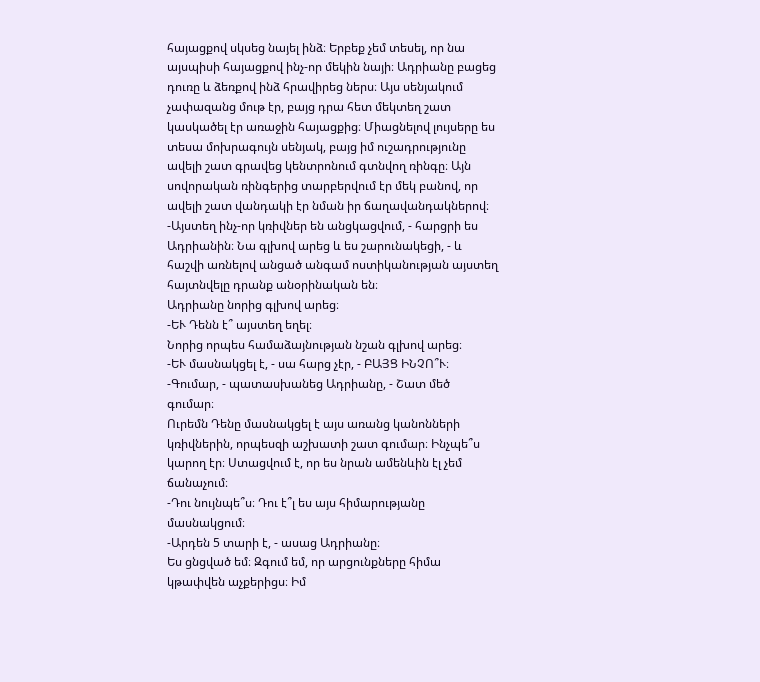հայացքով սկսեց նայել ինձ։ Երբեք չեմ տեսել, որ նա այսպիսի հայացքով ինչ-որ մեկին նայի։ Ադրիանը բացեց դուռը և ձեռքով ինձ հրավիրեց ներս։ Այս սենյակում չափազանց մութ էր, բայց դրա հետ մեկտեղ շատ կասկածել էր առաջին հայացքից։ Միացնելով լույսերը ես տեսա մոխրագույն սենյակ, բայց իմ ուշադրությունը ավելի շատ գրավեց կենտրոնում գտնվող ռինգը։ Այն սովորական ռինգերից տարբերվում էր մեկ բանով, որ ավելի շատ վանդակի էր նման իր ճաղավանդակներով։
-Այստեղ ինչ-որ կռիվներ են անցկացվում, - հարցրի ես Ադրիանին։ Նա գլխով արեց և ես շարունակեցի, - և հաշվի առնելով անցած անգամ ոստիկանության այստեղ հայտնվելը դրանք անօրինական են։
Ադրիանը նորից գլխով արեց։
-ԵՒ Դենն է՞ այստեղ եղել։
Նորից որպես համաձայնության նշան գլխով արեց։
-ԵՒ մասնակցել է, - սա հարց չէր, - ԲԱՅՑ ԻՆՉՈ՞Ւ։
-Գումար, - պատասխանեց Ադրիանը, - Շատ մեծ գումար։
Ուրեմն Դենը մասնակցել է այս առանց կանոնների կռիվներին, որպեսզի աշխատի շատ գումար։ Ինչպե՞ս կարող էր։ Ստացվում է, որ ես նրան ամենևին էլ չեմ ճանաչում։
-Դու նույնպե՞ս։ Դու է՞լ ես այս հիմարությանը մասնակցում։
-Արդեն 5 տարի է, - ասաց Ադրիանը։
Ես ցնցված եմ։ Զգում եմ, որ արցունքները հիմա կթափվեն աչքերիցս։ Իմ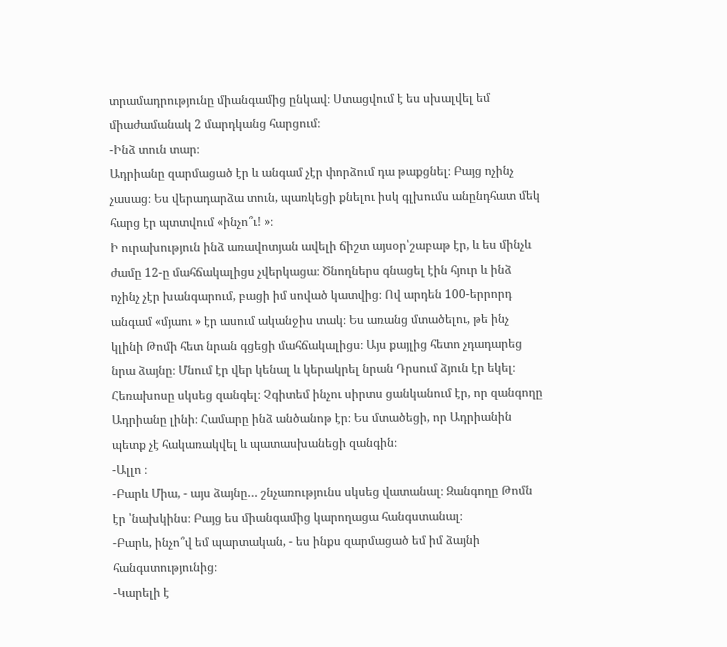տրամադրությունը միանգամից ընկավ։ Ստացվում է ես սխալվել եմ միաժամանակ 2 մարդկանց հարցում։
-Ինձ տուն տար։
Ադրիանը զարմացած էր և անգամ չէր փորձում դա թաքցնել։ Բայց ոչինչ չասաց։ Ես վերադարձա տուն, պառկեցի քնելու իսկ գլխումս անընդհատ մեկ հարց էր պտտվում «ինչո՞ւ! »։
Ի ուրախություն ինձ առավոտյան ավելի ճիշտ այսօր՝շաբաթ էր, և ես մինչև ժամը 12-ը մահճակալիցս չվերկացա։ Ծնողներս գնացել էին հյուր և ինձ ոչինչ չէր խանգարում, բացի իմ սոված կատվից։ Ով արդեն 100-երրորդ անգամ «մյաու » էր ասում ականջիս տակ։ Ես առանց մտածելու, թե ինչ կլինի Թոմի հետ նրան գցեցի մահճակալիցս։ Այս քայլից հետո չդադարեց նրա ձայնը։ Մնում էր վեր կենալ և կերակրել նրան Դրսում ձյուն էր եկել։ Հեռախոսը սկսեց զանգել։ Չգիտեմ ինչու սիրտս ցանկանում էր, որ զանգողը Ադրիանը լինի։ Համարը ինձ անծանոթ էր։ Ես մտածեցի, որ Ադրիանին պետք չէ հակառակվել և պատասխանեցի զանգին։
-Ալլո ։
-Բարև Միա, - այս ձայնը… շնչառությունս սկսեց վատանալ։ Զանգողը Թոմն էր ՝նախկինս։ Բայց ես միանգամից կարողացա հանգստանալ։
-Բարև, ինչո՞վ եմ պարտական, - ես ինքս զարմացած եմ իմ ձայնի հանգստությունից։
-Կարելի է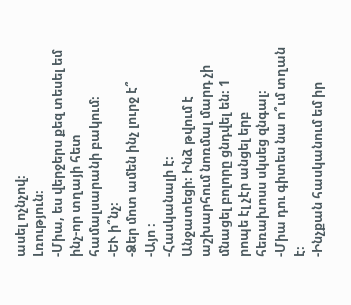ասել ոչնչով։
Լռություն։
-Միա, ես վերջերս քեզ տեսել եմ ինչ-որ տղայի հետ համալսարանի բակում։
-ԵՒ ի՞նչ։
-Ձեր մոտ ամեն ինչ լուրջ է՞
-Այո ։
-Հասկանալի է։
Անջատեցի։ Ինձ թվում է աշխարհում նոռմալ մարդ չի մնացել բոլորը ցնդվել են։ 1 րոպե էլ չէր անցել երբ հեռախոսս սկսեց զնգալ։
-Միա դու գիտես նա ո՞ւմ տղան է։
-Ինչքան հասկանում եմ իր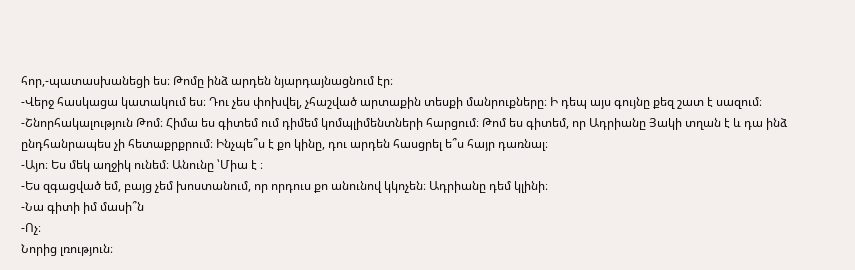հոր,-պատասխանեցի ես։ Թոմը ինձ արդեն նյարդայնացնում էր։
-Վերջ հասկացա կատակում ես։ Դու չես փոխվել, չհաշված արտաքին տեսքի մանրուքները։ Ի դեպ այս գույնը քեզ շատ է սազում։
-Շնորհակալություն Թոմ։ Հիմա ես գիտեմ ում դիմեմ կոմպլիմենտների հարցում։ Թոմ ես գիտեմ, որ Ադրիանը Յակի տղան է և դա ինձ ընդհանրապես չի հետաքրքրում։ Ինչպե՞ս է քո կինը, դու արդեն հասցրել ե՞ս հայր դառնալ։
-Այո։ Ես մեկ աղջիկ ունեմ։ Անունը ՝Միա է ։
-Ես զգացված եմ, բայց չեմ խոստանում, որ որդուս քո անունով կկոչեն։ Ադրիանը դեմ կլինի։
-Նա գիտի իմ մասի՞ն
-Ոչ։
Նորից լռություն։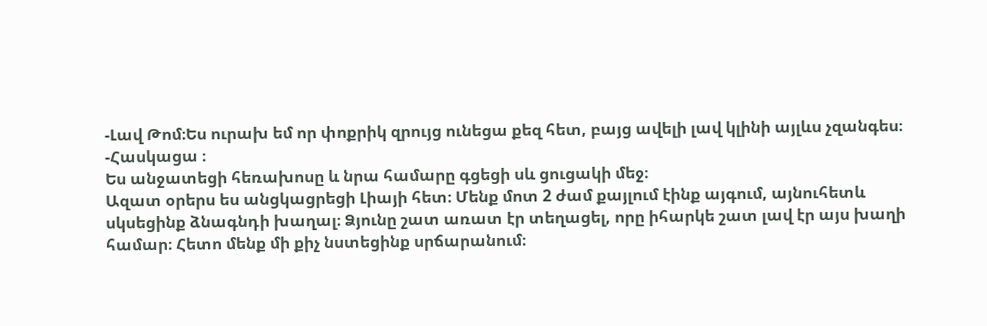-Լավ Թոմ։Ես ուրախ եմ որ փոքրիկ զրույց ունեցա քեզ հետ, բայց ավելի լավ կլինի այլևս չզանգես։
-Հասկացա ։
Ես անջատեցի հեռախոսը և նրա համարը գցեցի սև ցուցակի մեջ։
Ազատ օրերս ես անցկացրեցի Լիայի հետ։ Մենք մոտ 2 ժամ քայլում էինք այգում, այնուհետև սկսեցինք ձնագնդի խաղալ։ Ձյունը շատ առատ էր տեղացել, որը իհարկե շատ լավ էր այս խաղի համար։ Հետո մենք մի քիչ նստեցինք սրճարանում։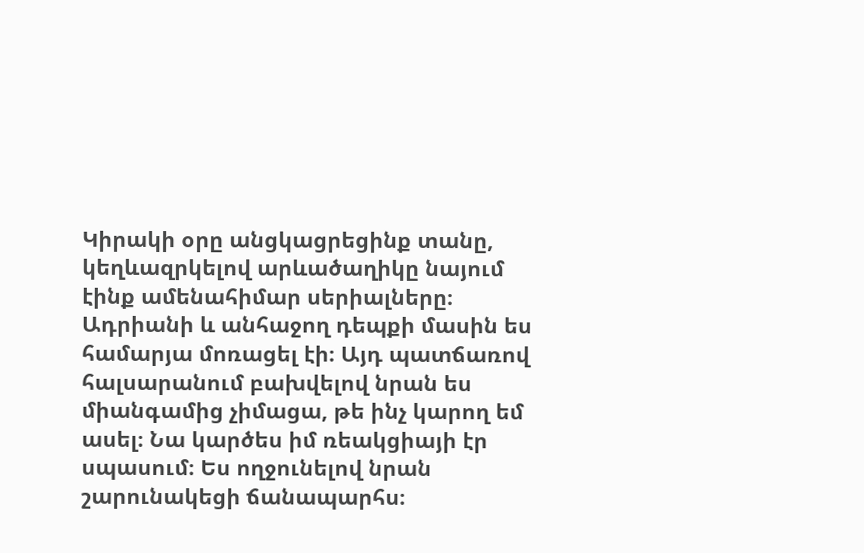Կիրակի օրը անցկացրեցինք տանը, կեղևազրկելով արևածաղիկը նայում էինք ամենահիմար սերիալները։
Ադրիանի և անհաջող դեպքի մասին ես համարյա մոռացել էի։ Այդ պատճառով հալսարանում բախվելով նրան ես միանգամից չիմացա, թե ինչ կարող եմ ասել։ Նա կարծես իմ ռեակցիայի էր սպասում։ Ես ողջունելով նրան շարունակեցի ճանապարհս։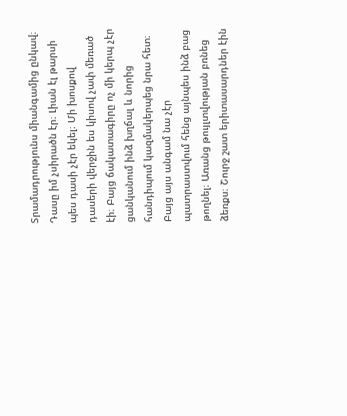Տրամադրությունս միանգամից ընկավ։ Դասը իմ չսիրածն էր։ Լիան էլ թարսի պես դասի չէր եկել։ Մի խոսքով դասերի վերջին ես կիսով չափ մեռած էի։ Բայց ճակատագիրը ոչ մի կերպ չէր ցանկանում ինձ խղճալ և նորից հանդիպում կազմակերպեց նրա հետ։ Բայց այս անգամ նա չէր պատրաստվում հենց այնպես ինձ բաց թողնել։ Առանց թույլտվության բռնեց ձեռքս։ Շուրջ շատ երիտասարդներ էին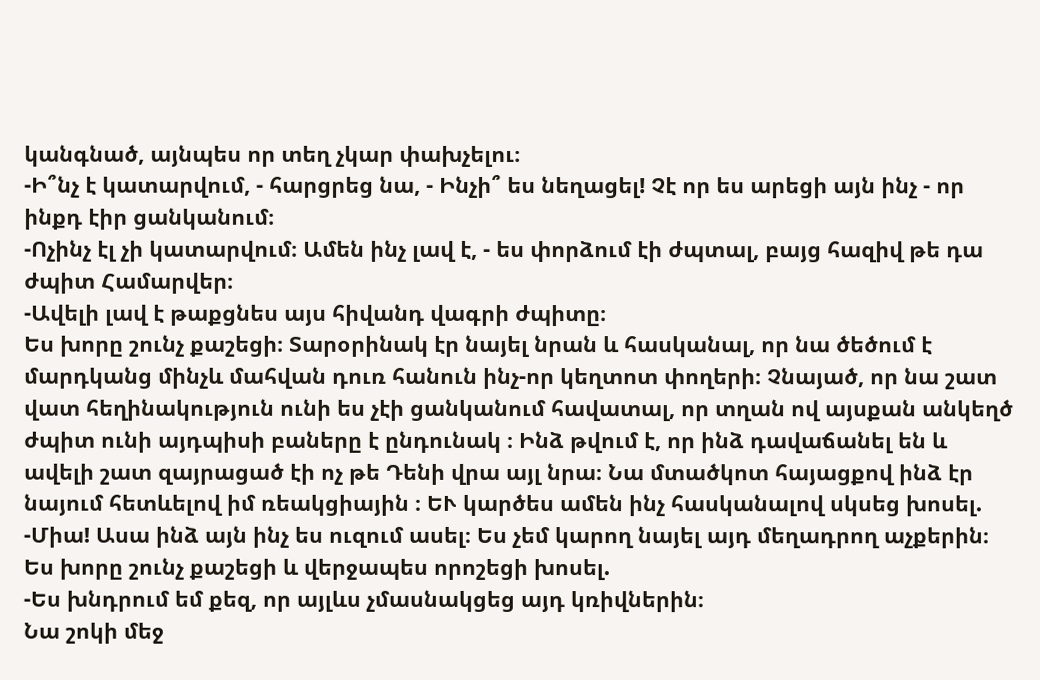կանգնած, այնպես որ տեղ չկար փախչելու։
-Ի՞նչ է կատարվում, - հարցրեց նա, - Ինչի՞ ես նեղացել! Չէ որ ես արեցի այն ինչ - որ ինքդ էիր ցանկանում։
-Ոչինչ էլ չի կատարվում։ Ամեն ինչ լավ է, - ես փորձում էի ժպտալ, բայց հազիվ թե դա ժպիտ Համարվեր։
-Ավելի լավ է թաքցնես այս հիվանդ վագրի ժպիտը։
Ես խորը շունչ քաշեցի։ Տարօրինակ էր նայել նրան և հասկանալ, որ նա ծեծում է մարդկանց մինչև մահվան դուռ հանուն ինչ-որ կեղտոտ փողերի։ Չնայած, որ նա շատ վատ հեղինակություն ունի ես չէի ցանկանում հավատալ, որ տղան ով այսքան անկեղծ ժպիտ ունի այդպիսի բաները է ընդունակ ։ Ինձ թվում է, որ ինձ դավաճանել են և ավելի շատ զայրացած էի ոչ թե Դենի վրա այլ նրա։ Նա մտածկոտ հայացքով ինձ էր նայում հետևելով իմ ռեակցիային ։ ԵՒ կարծես ամեն ինչ հասկանալով սկսեց խոսել.
-Միա! Ասա ինձ այն ինչ ես ուզում ասել։ Ես չեմ կարող նայել այդ մեղադրող աչքերին։
Ես խորը շունչ քաշեցի և վերջապես որոշեցի խոսել.
-Ես խնդրում եմ քեզ, որ այլևս չմասնակցեց այդ կռիվներին։
Նա շոկի մեջ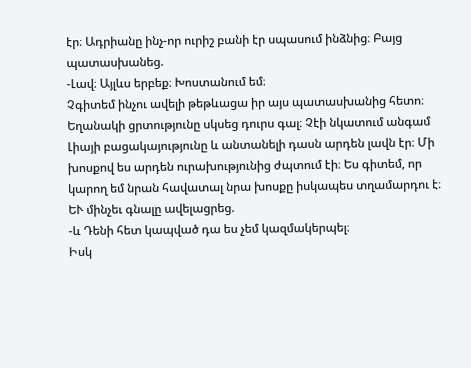էր։ Ադրիանը ինչ-որ ուրիշ բանի էր սպասում ինձնից։ Բայց պատասխանեց.
-Լավ։ Այլևս երբեք։ Խոստանում եմ։
Չգիտեմ ինչու ավելի թեթևացա իր այս պատասխանից հետո։ Եղանակի ցրտությունը սկսեց դուրս գալ։ Չէի նկատում անգամ Լիայի բացակայությունը և անտանելի դասն արդեն լավն էր։ Մի խոսքով ես արդեն ուրախությունից ժպտում էի։ Ես գիտեմ, որ կարող եմ նրան հավատալ նրա խոսքը իսկապես տղամարդու է։ ԵՒ մինչեւ գնալը ավելացրեց.
-և Դենի հետ կապված դա ես չեմ կազմակերպել։
Իսկ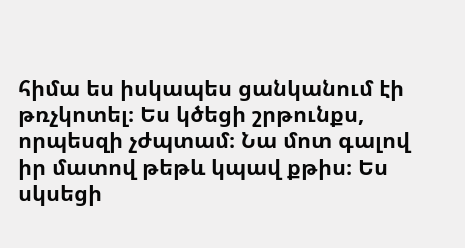հիմա ես իսկապես ցանկանում էի թռչկոտել։ Ես կծեցի շրթունքս, որպեսզի չժպտամ։ Նա մոտ գալով իր մատով թեթև կպավ քթիս։ Ես սկսեցի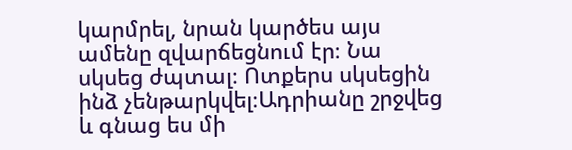կարմրել, նրան կարծես այս ամենը զվարճեցնում էր։ Նա սկսեց ժպտալ։ Ոտքերս սկսեցին ինձ չենթարկվել։Ադրիանը շրջվեց և գնաց ես մի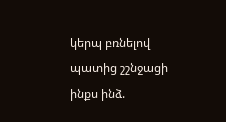կերպ բռնելով պատից շշնջացի ինքս ինձ.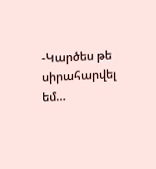-Կարծես թե սիրահարվել եմ…